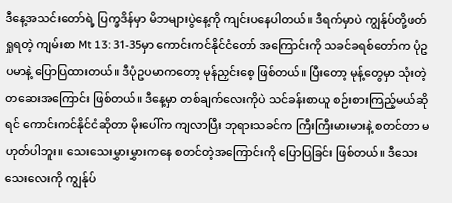ဒီနေ့အသင်းတော်ရဲ့ ပြက္ခဒိန်မှာ မိဘများပွဲနေ့ကို ကျင်းပနေပါတယ်။ ဒီရက်မှာပဲ ကျွန်ုပ်တို့ဖတ်ရှုရတဲ့ ကျမ်းစာ Mt 13: 31-35မှာ ကောင်းကင်နိုင်ငံတော် အကြောင်းကို သခင်ခရစ်တော်က ပုံဥပမာနဲ့ ပြောပြထားတယ်။ ဒီပုံဥပမာကတော့ မုန်ညှင်းစေ့ ဖြစ်တယ်။ ပြီးတော့ မုန့်တွေမှာ သုံးတဲ့ တဆေးအကြောင်း ဖြစ်တယ်။ ဒီနေ့မှာ တစ်ချက်လေးကိုပဲ သင်ခန်းစာယူ စဉ်းစားကြည့်မယ်ဆိုရင် ကောင်းကင်နိုင်ငံဆိုတာ မိုးပေါ်က ကျလာပြီး ဘုရားသခင်က ကြီးကြီးမားမားနဲ့ စတင်တာ မဟုတ်ပါဘူး။ သေးသေးမွှားမွှားကနေ စတင်တဲ့အကြောင်းကို ပြောပြခြင်း ဖြစ်တယ်။ ဒီသေးသေးလေးကို ကျွန်ုပ်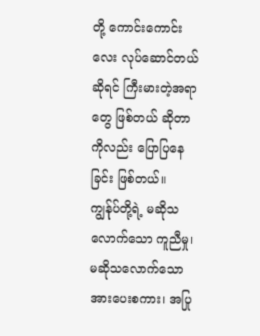တို့ ကောင်းကောင်းလေး လုပ်ဆောင်တယ်ဆိုရင် ကြီးမားတဲ့အရာတွေ ဖြစ်တယ် ဆိုတာကိုလည်း ပြောပြနေခြင်း ဖြစ်တယ်။ ကျွန်ုပ်တို့ရဲ့ မဆိုသလောက်သော ကူညီမှု၊ မဆိုသလောက်သော အားပေးစကား၊ အပြု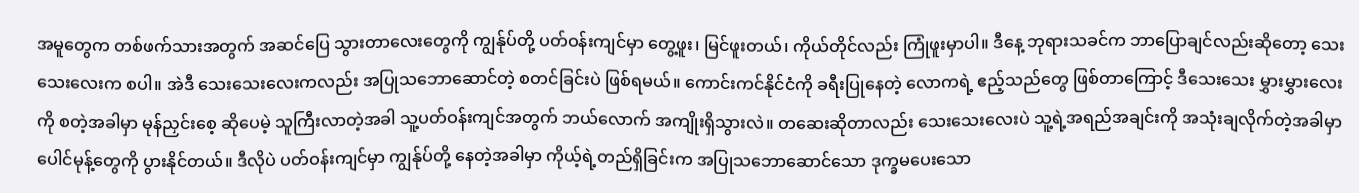အမူတွေက တစ်ဖက်သားအတွက် အဆင်ပြေ သွားတာလေးတွေကို ကျွန်ုပ်တို့ ပတ်ဝန်းကျင်မှာ တွေ့ဖူး၊ မြင်ဖူးတယ်၊ ကိုယ်တိုင်လည်း ကြုံဖူးမှာပါ။ ဒီနေ့ ဘုရားသခင်က ဘာပြောချင်လည်းဆိုတော့ သေးသေးလေးက စပါ။ အဲဒီ သေးသေးလေးကလည်း အပြုသဘောဆောင်တဲ့ စတင်ခြင်းပဲ ဖြစ်ရမယ်။ ကောင်းကင်နိုင်ငံကို ခရီးပြုနေတဲ့ လောကရဲ့ ဧည့်သည်တွေ ဖြစ်တာကြောင့် ဒီသေးသေး မွှားမွှားလေးကို စတဲ့အခါမှာ မုန်ညှင်းစေ့ ဆိုပေမဲ့ သူကြီးလာတဲ့အခါ သူ့ပတ်ဝန်းကျင်အတွက် ဘယ်လောက် အကျိုးရှိသွားလဲ။ တဆေးဆိုတာလည်း သေးသေးလေးပဲ သူ့ရဲ့အရည်အချင်းကို အသုံးချလိုက်တဲ့အခါမှာ ပေါင်မုန့်တွေကို ပွားနိုင်တယ်။ ဒီလိုပဲ ပတ်ဝန်းကျင်မှာ ကျွန်ုပ်တို့ နေတဲ့အခါမှာ ကိုယ့်ရဲ့တည်ရှိခြင်းက အပြုသဘောဆောင်သော ဒုက္ခမပေးသော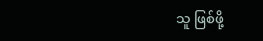သူ ဖြစ်ဖို့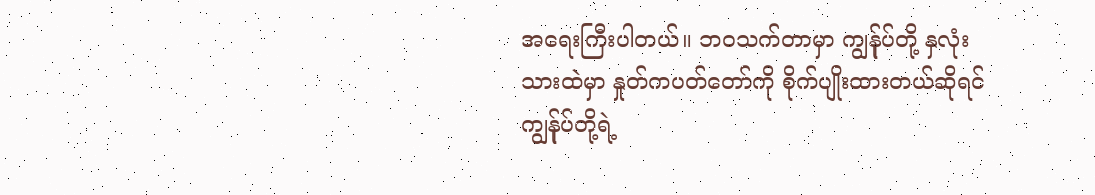အရေးကြီးပါတယ်။ ဘဝသက်တာမှာ ကျွန်ုပ်တို့ နှလုံးသားထဲမှာ နှုတ်ကပတ်တော်ကို စိုက်ပျိုးထားတယ်ဆိုရင် ကျွန်ုပ်တို့ရဲ့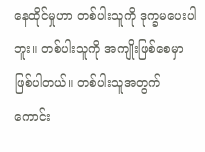နေထိုင်မှုဟာ တစ်ပါးသူကို ဒုက္ခမပေးပါဘူး။ တစ်ပါးသူကို အကျိုးဖြစ်စေမှာ ဖြစ်ပါတယ်။ တစ်ပါးသူအတွက် ကောင်း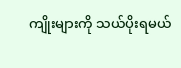ကျိုးများကို သယ်ပိုးရမယ်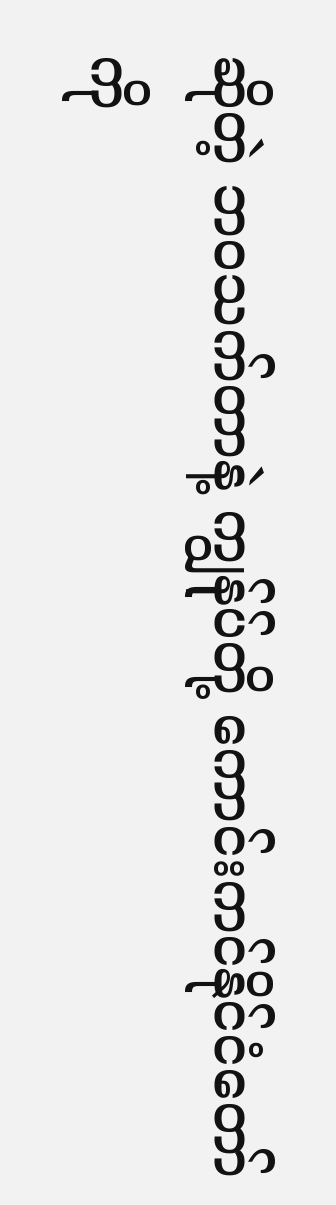ဆိုတဲ့ ဘဝသက်တာနဲ့ ကျွန်ုပ်တို့ ကောင်းကင်နိုင်ငံတော်ကို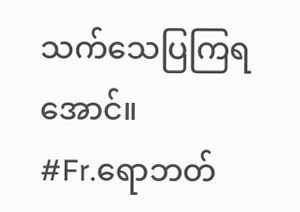သက်သေပြကြရအောင်။
#Fr.ရောဘတ်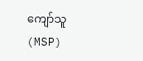ကျော်သူ (MSP)